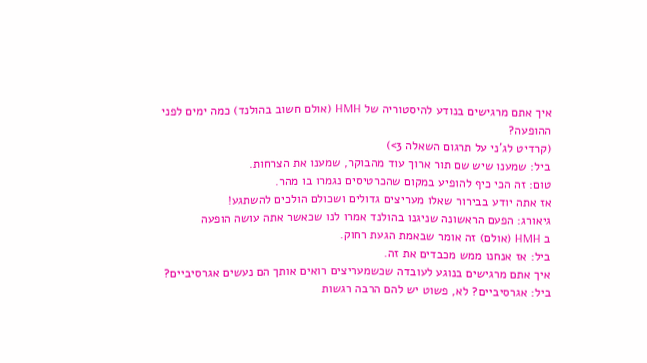איך אתם מרגישים בנודע להיסטוריה של HMH (אולם חשוב בהולנד) כמה ימים לפני ההופעה?
(קרדיט לג'ני על תרגום השאלה 3>)
ביל: שמענו שיש שם תור ארוך עוד מהבוקר, שמענו את הצרחות.
טום: זה הכי כיף להופיע במקום שהכרטיסים נגמרו בו מהר.
אז אתה יודע בבירור שאלו מעריצים גדולים ושכולם הולכים להשתגע!
גיאורג: הפעם הראשונה שניגנו בהולנד אמרו לנו שכאשר אתה עושה הופעה
ב HMH (אולם) זה אומר שבאמת הגעת רחוק.
ביל: אז אנחנו ממש מכבדים את זה.
איך אתם מרגישים בנוגע לעובדה שכשמעריצים רואים אותך הם נעשים אגרסיביים?
ביל: אגרסיביים? לא, פשוט יש להם הרבה רגשות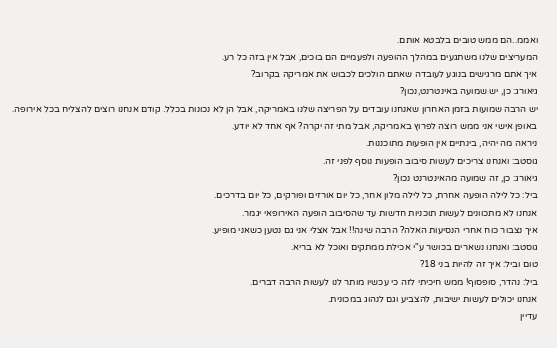ואממ..הם ממש טובים בלבטא אותם.
המעריצים שלנו משתגעים במהלך ההופעה ולפעמיים הם בוכים, אבל אין בזה כל רע.
איך אתם מרגישים בנוגע לעובדה שאתם הולכים לכבוש את אמריקה בקרוב?
גיאורג: כן, יש שמועה באינטרנט,נכון?
יש הרבה שמועות בזמן האחרון שאנחנו עובדים על הפריצה שלנו באמריקה, אבל הן לא נכונות בכלל. קודם אנחנו רוצים להצליח בכל אירופה.
באופן אישי אני ממש רוצה לפרוץ באמריקה, אבל מתי זה יקרה? אף אחד לא יודע.
ניראה מה יהיה, בינתיים אין הופעות מתוכננות.
גוסטב: ואנחנו צריכים לעשות סיבוב הופעות נוסף לפני זה.
גיאורג: כן, זה שמועה מהאינטרנט נכון?
ביל: כל לילה הופעה אחרת, כל לילה מלון אחר, כל יום אורזים ופורקים, כל יום בדרכים.
אנחנו לא מתכוונים לעשות תוכניות חדשות עד שהסיבוב הופעה האירופאי יגמר.
איך נצבור כוח אחרי הנסיעות האלה? הרבה שינה!! אבל אצלי אני גם נטען כשאני מופיע.
גוסטב: ואנחנו נשארים בכושר ע"י אכילת ממתקים ואוכל לא בריא.
טום וביל: איך זה להיות בני 18?
ביל: נהדר, סופסוף! ממש חיכיתי לזה כי עכשיו מותר לנו לעשות הרבה דברים.
אנחנו יכולים לעשות ישיבות, להצביע וגם לנהוג במכונית.
עדיין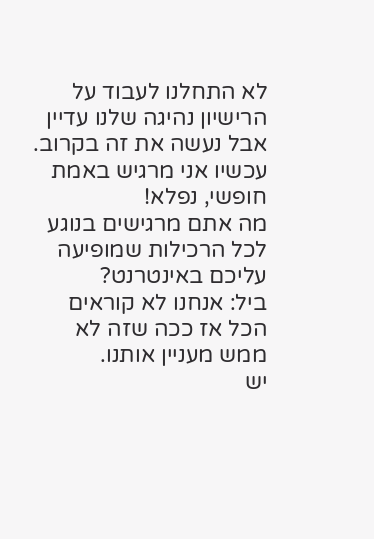לא התחלנו לעבוד על הרישיון נהיגה שלנו עדיין אבל נעשה את זה בקרוב.
עכשיו אני מרגיש באמת חופשי, נפלא!
מה אתם מרגישים בנוגע לכל הרכילות שמופיעה עליכם באינטרנט?
ביל: אנחנו לא קוראים הכל אז ככה שזה לא ממש מעניין אותנו.
יש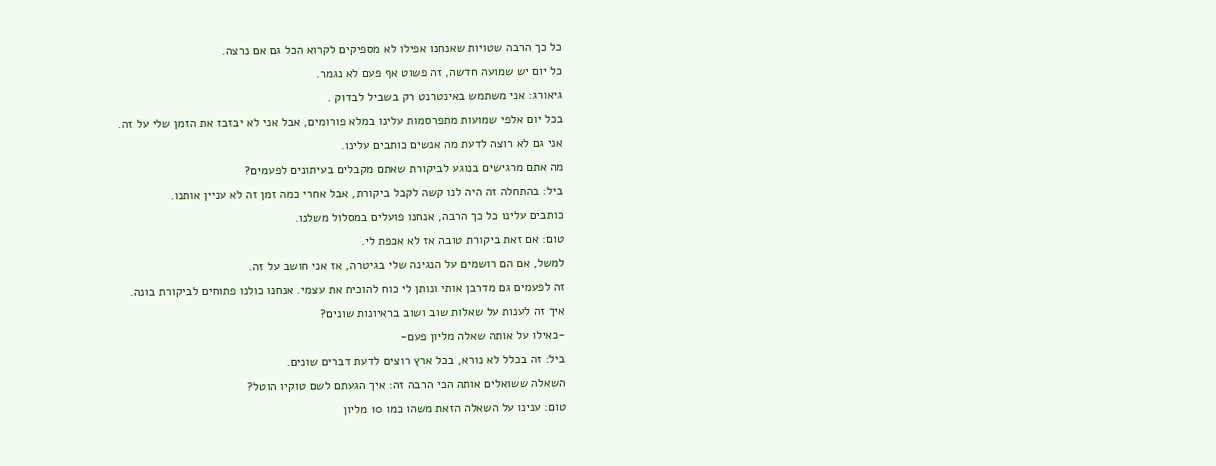כל כך הרבה שטויות שאנחנו אפילו לא מספיקים לקרוא הכל גם אם נרצה.
כל יום יש שמועה חדשה, זה פשוט אף פעם לא נגמר.
גיאורג: אני משתמש באינטרנט רק בשביל לבדוק .
בכל יום אלפי שמועות מתפרסמות עלינו במלא פורומים, אבל אני לא יבזבז את הזמן שלי על זה.
אני גם לא רוצה לדעת מה אנשים כותבים עלינו.
מה אתם מרגישים בנוגע לביקורת שאתם מקבלים בעיתונים לפעמים?
ביל: בהתחלה זה היה לנו קשה לקבל ביקורת, אבל אחרי כמה זמן זה לא עניין אותנו.
כותבים עלינו כל כך הרבה, אנחנו פועלים במסלול משלנו.
טום: אם זאת ביקורת טובה אז לא אכפת לי.
למשל, אם הם רושמים על הנגינה שלי בגיטרה, אז אני חושב על זה.
זה לפעמים גם מדרבן אותי ונותן לי כוח להוכיח את עצמי. אנחנו כולנו פתוחים לביקורת בונה.
איך זה לענות על שאלות שוב ושוב בראיונות שונים?
-כאילו על אותה שאלה מליון פעם-
ביל: זה בכלל לא נורא, בכל ארץ רוצים לדעת דברים שונים.
השאלה ששואלים אותה הכי הרבה זה: איך הגעתם לשם טוקיו הוטל?
טום: ענינו על השאלה הזאת משהו כמו 10 מליון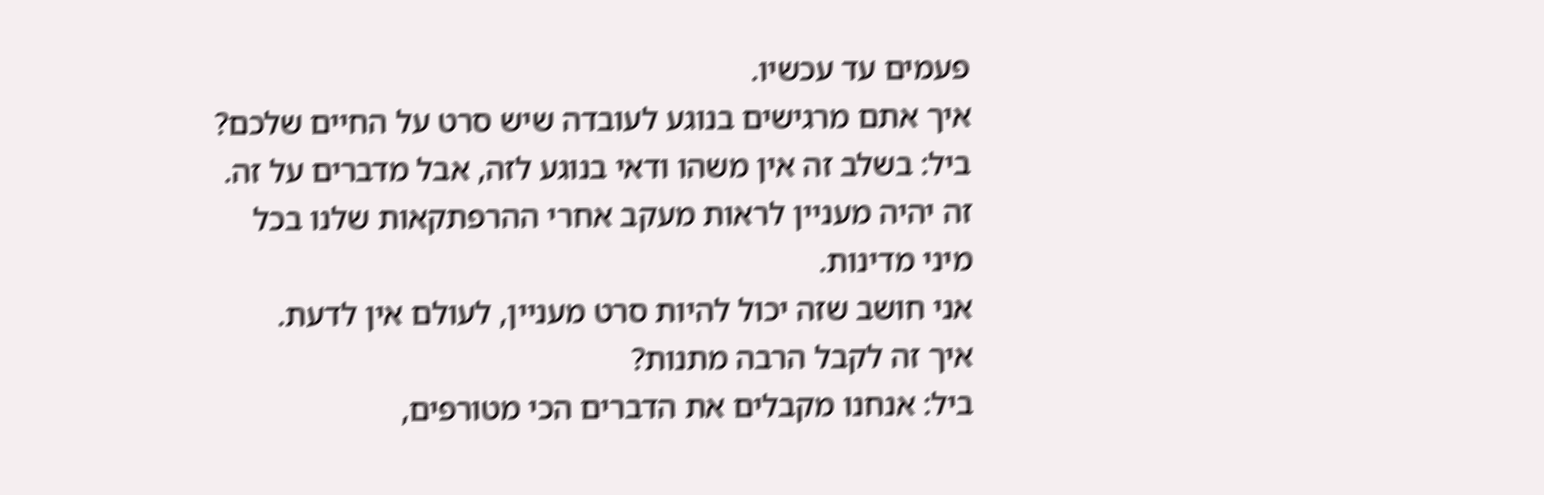פעמים עד עכשיו.
איך אתם מרגישים בנוגע לעובדה שיש סרט על החיים שלכם?
ביל: בשלב זה אין משהו ודאי בנוגע לזה, אבל מדברים על זה.
זה יהיה מעניין לראות מעקב אחרי ההרפתקאות שלנו בכל מיני מדינות.
אני חושב שזה יכול להיות סרט מעניין, לעולם אין לדעת.
איך זה לקבל הרבה מתנות?
ביל: אנחנו מקבלים את הדברים הכי מטורפים,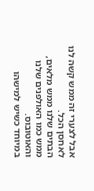אבל לצערי זה ממש קשה לנו לאחסן הכל.
הבתים שלנו ממש מלאים, ממש כמו האולפנים שלנו והאוטובוס.
במיוחד כשיש למישהו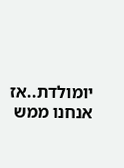יומולדת..אז אנחנו ממש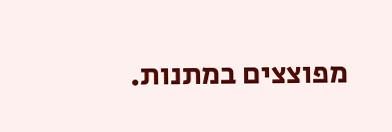מפוצצים במתנות.